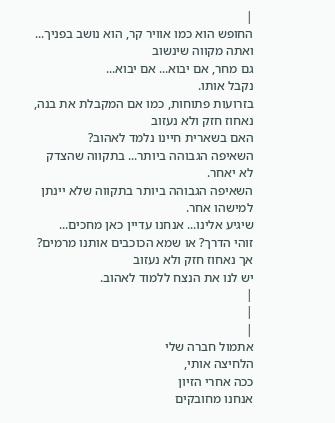|
החופש הוא כמו אוויר קר, הוא נושב בפניך... ואתה מקווה שינשוב
גם מחר, אם יבוא... אם יבוא...
נקבל אותו.
בזרועות פתוחות, כמו אם המקבלת את בנה, נאחוז חזק ולא נעזוב
האם בשארית חיינו נלמד לאהוב?
השאיפה הגבוהה ביותר... בתקווה שהצדק לא יאחר.
השאיפה הגבוהה ביותר בתקווה שלא יינתן למישהו אחר.
שיגיע אלינו... אנחנו עדיין כאן מחכים...
זוהי הדרך? או שמא הכוכבים אותנו מרמים?
אך נאחוז חזק ולא נעזוב
יש לנו את הנצח ללמוד לאהוב.
|
|
|
אתמול חברה שלי
הלחיצה אותי,
ככה אחרי הזיון
אנחנו מחובקים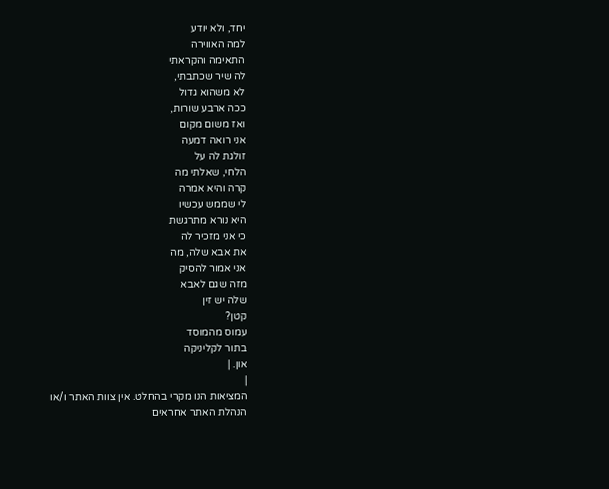יחד, ולא יודע
למה האווירה
התאימה והקראתי
לה שיר שכתבתי,
לא משהוא גדול
ככה ארבע שורות,
ואז משום מקום
אני רואה דמעה
זולגת לה על
הלחי, שאלתי מה
קרה והיא אמרה
לי שממש עכשיו
היא נורא מתרגשת
כי אני מזכיר לה
את אבא שלה, מה
אני אמור להסיק
מזה שגם לאבא
שלה יש זין
קטן?
עמוס מהמוסד
בתור לקליניקה
און. |
|
המציאות הנו מקרי בהחלט. אין צוות האתר ו/או
הנהלת האתר אחראים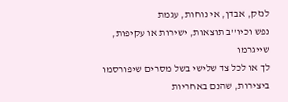לנזק, אבדן, אי נוחות, עגמת
נפש וכיו''ב תוצאות, ישירות או עקיפות, שייגרמו
לך או לכל צד שלישי בשל מסרים שיפורסמו
ביצירות, שהנם באחריות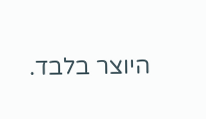היוצר בלבד.